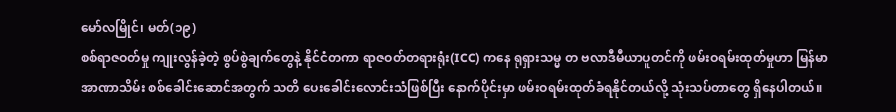မော်လမြိုင်၊ မတ်(၁၉)
စစ်ရာဇဝတ်မှု ကျုးလွန်ခဲ့တဲ့ စွပ်စွဲချက်တွေနဲ့ နိုင်ငံတကာ ရာဇဝတ်တရားရုံး(ICC) ကနေ ရုရှားသမ္မ တ ဗလာဒီမီယာပူတင်ကို ဖမ်းဝရမ်းထုတ်မှုဟာ မြန်မာအာဏာသိမ်း စစ်ခေါင်းဆောင်အတွက် သတိ ပေးခေါင်းလောင်းသံဖြစ်ပြီး နောက်ပိုင်းမှာ ဖမ်းဝရမ်းထုတ်ခံရနိုင်တယ်လို့ သုံးသပ်တာတွေ ရှိနေပါတယ်။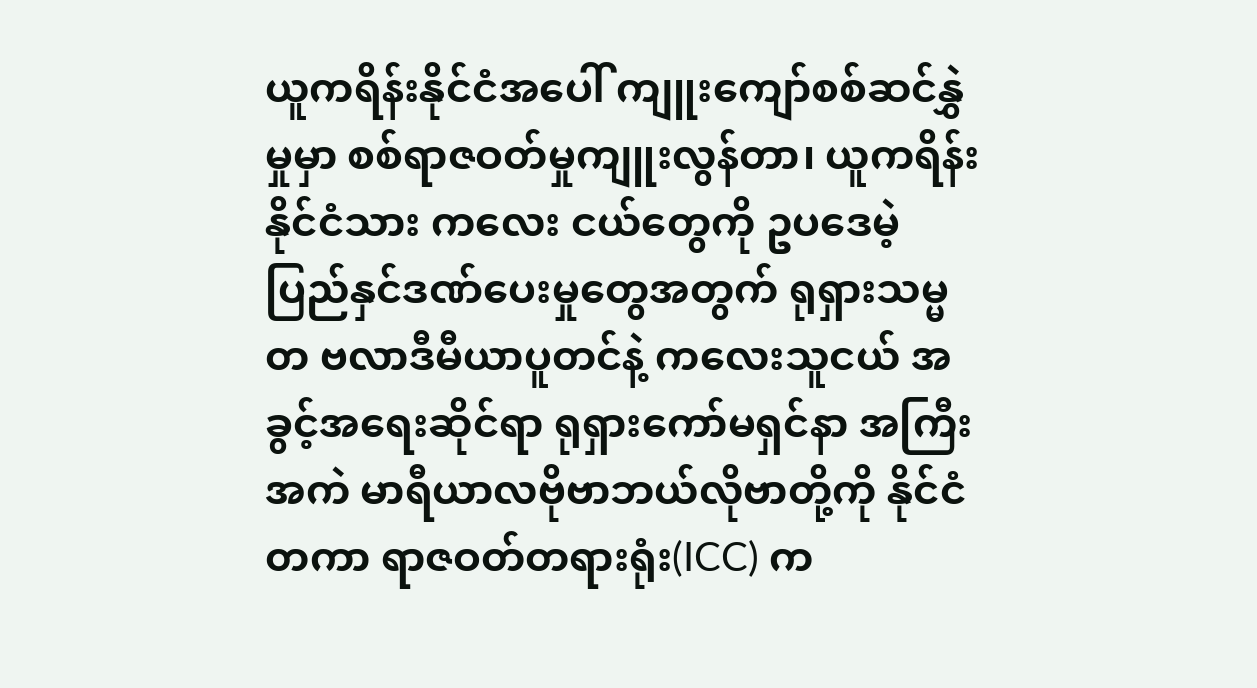ယူကရိန်းနိုင်ငံအပေါ် ကျူးကျော်စစ်ဆင်နွှဲမှုမှာ စစ်ရာဇဝတ်မှုကျူးလွန်တာ၊ ယူကရိန်းနိုင်ငံသား ကလေး ငယ်တွေကို ဥပဒေမဲ့ ပြည်နှင်ဒဏ်ပေးမှုတွေအတွက် ရုရှားသမ္မတ ဗလာဒီမီယာပူတင်နဲ့ ကလေးသူငယ် အခွင့်အရေးဆိုင်ရာ ရုရှားကော်မရှင်နာ အကြီးအကဲ မာရီယာလဗိုဗာဘယ်လိုဗာတို့ကို နိုင်ငံတကာ ရာဇဝတ်တရားရုံး(ICC) က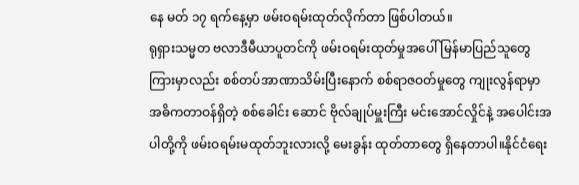နေ မတ် ၁၇ ရက်နေ့မှာ ဖမ်းဝရမ်းထုတ်လိုက်တာ ဖြစ်ပါတယ်။
ရုရှားသမ္မတ ဗလာဒီမီယာပူတင်ကို ဖမ်းဝရမ်းထုတ်မှုအပေါ် မြန်မာပြည်သူတွေကြားမှာလည်း စစ်တပ်အာဏာသိမ်းပြီးနောက် စစ်ရာဇဝတ်မှုတွေ ကျုးလွန်ရာမှာ အဓိကတာဝန်ရှိတဲ့ စစ်ခေါင်း ဆောင် ဗိုလ်ချုပ်မှူးကြီး မင်းအောင်လှိုင်နဲ့ အပေါင်းအပါတို့ကို ဖမ်းဝရမ်းမထုတ်ဘူးလားလို့ မေးခွန်း ထုတ်တာတွေ ရှိနေတာပါ။နိုင်ငံရေး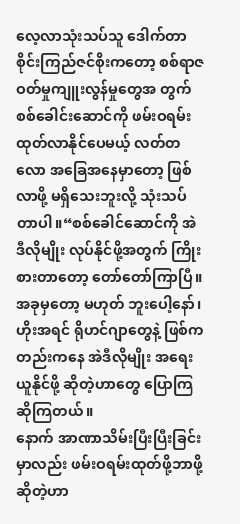လေ့လာသုံးသပ်သူ ဒေါက်တာစိုင်းကြည်ဇင်စိုးကတော့ စစ်ရာဇဝတ်မှုကျူးလွန်မှုတွေအ တွက် စစ်ခေါင်းဆောင်ကို ဖမ်းဝရမ်းထုတ်လာနိုင်ပေမယ့် လတ်တလော အခြေအနေမှာတော့ ဖြစ် လာဖို့ မရှိသေးဘူးလို့ သုံးသပ်တာပါ။“စစ်ခေါင်ဆောင်ကို အဲဒီလိုမျိုး လုပ်နိုင်ဖို့အတွက် ကြိုးစားတာတော့ တော်တော်ကြာပြီ။အခုမှတော့ မဟုတ် ဘူးပေါ့နော်၊ ဟိုးအရင် ရိုဟင်ဂျာတွေနဲ့ ဖြစ်ကတည်းကနေ အဲဒီလိုမျိုး အရေးယူနိုင်ဖို့ ဆိုတဲ့ဟာတွေ ပြောကြဆိုကြတယ်။
နောက် အာဏာသိမ်းပြီးပြီးခြင်း မှာလည်း ဖမ်းဝရမ်းထုတ်ဖို့ဘာဖို့ဆိုတဲ့ဟာ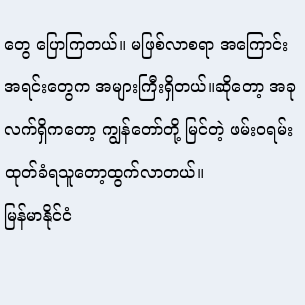တွေ ပြောကြတယ်။ မဖြစ်လာစရာ အကြောင်းအရင်းတွေက အများကြီးရှိတယ်။ဆိုတော့ အခုလက်ရှိကတော့ ကျွန်တော်တို့ မြင်တဲ့ ဖမ်းဝရမ်း ထုတ်ခံရသူတော့ထွက်လာတယ်။
မြန်မာနိုင်ငံ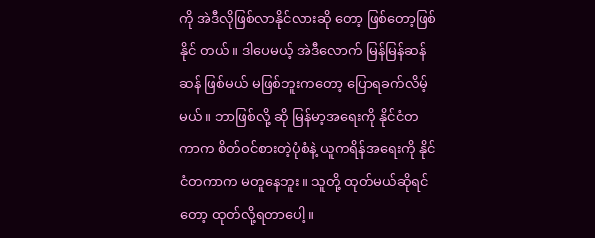ကို အဲဒီလိုဖြစ်လာနိုင်လားဆို တော့ ဖြစ်တော့ဖြစ်နိုင် တယ်။ ဒါပေမယ့် အဲဒီလောက် မြန်မြန်ဆန်ဆန် ဖြစ်မယ် မဖြစ်ဘူးကတော့ ပြောရခက်လိမ့်မယ်။ ဘာဖြစ်လို့ ဆို မြန်မာ့အရေးကို နိုင်ငံတကာက စိတ်ဝင်စားတဲ့ပုံစံနဲ့ ယူကရိန်အရေးကို နိုင်ငံတကာက မတူနေဘူး။ သူတို့ ထုတ်မယ်ဆိုရင်တော့ ထုတ်လို့ရတာပေါ့။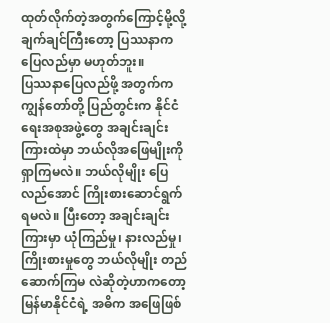ထုတ်လိုက်တဲ့အတွက်ကြောင့်မို့လို့ ချက်ချင်ကြီးတော့ ပြဿနာက ပြေလည်မှာ မဟုတ်ဘူး။
ပြဿနာပြေလည်ဖို့ အတွက်က ကျွန်တော်တို့ ပြည်တွင်းက နိုင်ငံရေးအစုအဖွဲ့တွေ အချင်းချင်းကြားထဲမှာ ဘယ်လိုအဖြေမျိုးကို ရှာကြမလဲ။ ဘယ်လိုမျိုး ပြေလည်အောင် ကြိုးစားဆောင်ရွက် ရမလဲ။ ပြီးတော့ အချင်းချင်းကြားမှာ ယုံကြည်မှု၊ နားလည်မှု၊ ကြိုးစားမှုတွေ ဘယ်လိုမျိုး တည် ဆောက်ကြမ လဲဆိုတဲ့ဟာကတော့ မြန်မာနိုင်ငံရဲ့ အဓိက အဖြေဖြစ်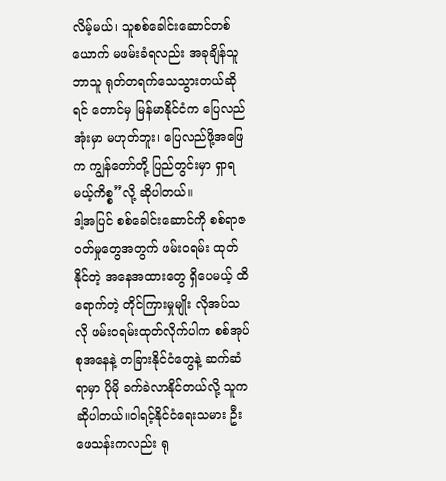လိမ့်မယ်၊ သူစစ်ခေါင်းဆောင်တစ်ယောက် မဖမ်းခံရလည်း အခုချိန်သူဘာသူ ရုတ်တရက်သေသွားတယ်ဆိုရင် တောင်မှ မြန်မာနိုင်ငံက ပြေလည်အုံးမှာ မဟုတ်ဘူး၊ ပြေလည်ဖို့အဖြေက ကျွန်တော်တို့ ပြည်တွင်းမှာ ရှာရမယ့်ကိစ္စ”လို့ ဆိုပါတယ်။
ဒါ့အပြင် စစ်ခေါင်းဆောင်ကို စစ်ရာဇဝတ်မှုတွေအတွက် ဖမ်းဝရမ်း ထုတ်နိုင်တဲ့ အနေအထားတွေ ရှိပေမယ့် ထိရောက်တဲ့ တိုင်ကြားမှုမျိုး လိုအပ်သလို ဖမ်းဝရမ်းထုတ်လိုက်ပါက စစ်အုပ်စုအနေနဲ့ တခြားနိုင်ငံတွေနဲ့ ဆက်ဆံရာမှာ ပိုမို ခက်ခဲလာနိုင်တယ်လို့ သူက ဆိုပါတယ်။ဝါရင့်နိုင်ငံရေးသမား ဦးဖေသန်းကလည်း ရု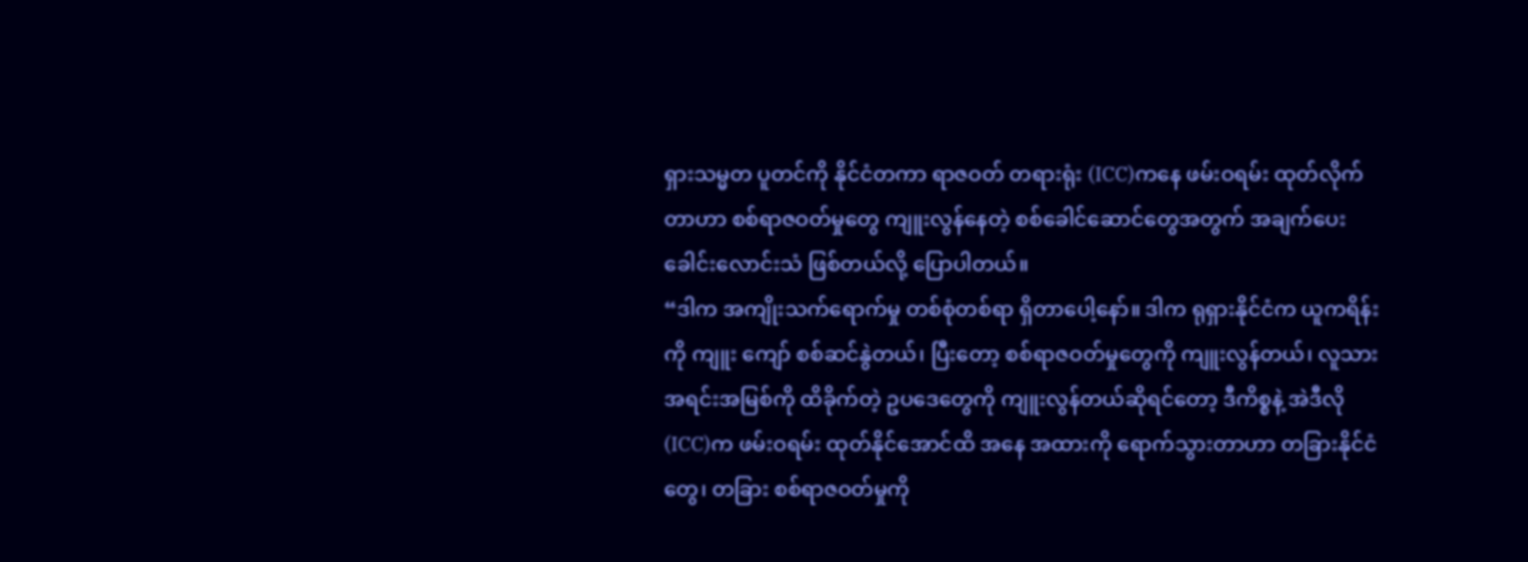ရှားသမ္မတ ပူတင်ကို နိုင်ငံတကာ ရာဇဝတ် တရားရုံး (ICC)ကနေ ဖမ်းဝရမ်း ထုတ်လိုက်တာဟာ စစ်ရာဇဝတ်မှုတွေ ကျူးလွန်နေတဲ့ စစ်ခေါင်ဆောင်တွေအတွက် အချက်ပေးခေါင်းလောင်းသံ ဖြစ်တယ်လို့ ပြောပါတယ်။
“ဒါက အကျိုးသက်ရောက်မှု တစ်စုံတစ်ရာ ရှိတာပေါ့နော်။ ဒါက ရုရှားနိုင်ငံက ယူကရိန်းကို ကျူး ကျော် စစ်ဆင်နွဲတယ်၊ ပြီးတော့ စစ်ရာဇဝတ်မှုတွေကို ကျူးလွန်တယ်၊ လူသား အရင်းအမြစ်ကို ထိခိုက်တဲ့ ဥပဒေတွေကို ကျူးလွန်တယ်ဆိုရင်တော့ ဒီကိစ္စနဲ့ အဲဒီလို (ICC)က ဖမ်းဝရမ်း ထုတ်နိုင်အောင်ထိ အနေ အထားကို ရောက်သွားတာဟာ တခြားနိုင်ငံတွေ၊ တခြား စစ်ရာဇဝတ်မှုကို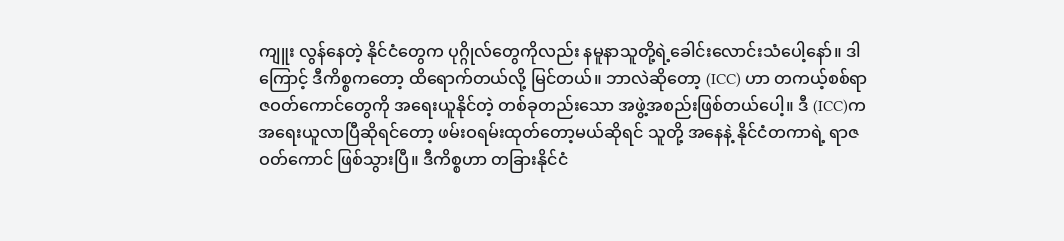ကျူး လွန်နေတဲ့ နိုင်ငံတွေက ပုဂ္ဂိုလ်တွေကိုလည်း နမူနာသူတို့ရဲ့ခေါင်းလောင်းသံပေါ့နော်။ ဒါကြောင့် ဒီကိစ္စကတော့ ထိရောက်တယ်လို့ မြင်တယ်။ ဘာလဲဆိုတော့ (ICC) ဟာ တကယ့်စစ်ရာဇဝတ်ကောင်တွေကို အရေးယူနိုင်တဲ့ တစ်ခုတည်းသော အဖွဲ့အစည်းဖြစ်တယ်ပေါ့။ ဒီ (ICC)က အရေးယူလာပြီဆိုရင်တော့ ဖမ်းဝရမ်းထုတ်တော့မယ်ဆိုရင် သူတို့ အနေနဲ့ နိုင်ငံတကာရဲ့ ရာဇဝတ်ကောင် ဖြစ်သွားပြီ။ ဒီကိစ္စဟာ တခြားနိုင်ငံ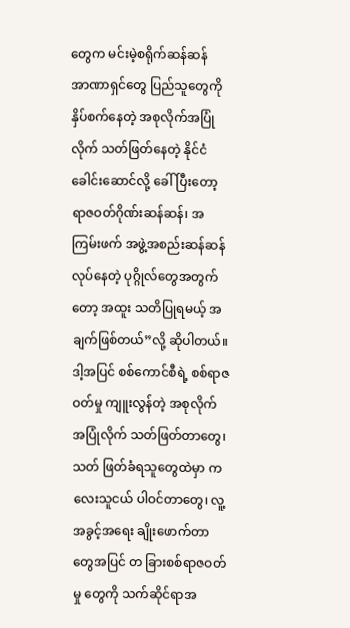တွေက မင်းမဲ့စရိုက်ဆန်ဆန် အာဏာရှင်တွေ ပြည်သူတွေကို နှိပ်စက်နေတဲ့ အစုလိုက်အပြုံလိုက် သတ်ဖြတ်နေတဲ့ နိုင်ငံခေါင်းဆောင်လို့ ခေါ်ပြီးတော့ ရာဇဝတ်ဂိုဏ်းဆန်ဆန်၊ အကြမ်းဖက် အဖွဲ့အစည်းဆန်ဆန်လုပ်နေတဲ့ ပုဂ္ဂိုလ်တွေအတွက်တော့ အထူး သတိပြုရမယ့် အချက်ဖြစ်တယ်”လို့ ဆိုပါတယ်။
ဒါ့အပြင် စစ်ကောင်စီရဲ့ စစ်ရာဇဝတ်မှု ကျူးလွန်တဲ့ အစုလိုက် အပြုံလိုက် သတ်ဖြတ်တာတွေ၊ သတ် ဖြတ်ခံရသူတွေထဲမှာ ကလေးသူငယ် ပါဝင်တာတွေ၊ လူ့အခွင့်အရေး ချိုးဖောက်တာတွေအပြင် တ ခြားစစ်ရာဇဝတ်မှု တွေကို သက်ဆိုင်ရာအ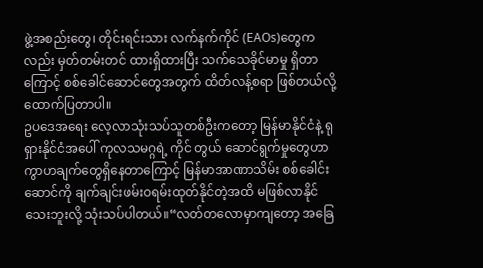ဖွဲ့အစည်းတွေ၊ တိုင်းရင်းသား လက်နက်ကိုင် (EAOs)တွေကလည်း မှတ်တမ်းတင် ထားရှိထားပြီး သက်သေခိုင်မာမှု ရှိတာကြောင့် စစ်ခေါင်ဆောင်တွေအတွက် ထိတ်လန့်စရာ ဖြစ်တယ်လို့ ထောက်ပြတာပါ။
ဥပဒေအရေး လေ့လာသုံးသပ်သူတစ်ဦးကတော့ မြန်မာနိုင်ငံနဲ့ ရုရှားနိုင်ငံအပေါ် ကုလသမဂ္ဂရဲ့ ကိုင် တွယ် ဆောင်ရွက်မှုတွေဟာ ကွာဟချက်တွေရှိနေတာကြောင့် မြန်မာအာဏာသိမ်း စစ်ခေါင်းဆောင်ကို ချက်ချင်းဖမ်းဝရမ်းထုတ်နိုင်တဲ့အထိ မဖြစ်လာနိုင်သေးဘူးလို့ သုံးသပ်ပါတယ်။“လတ်တလောမှာကျတော့ အခြေ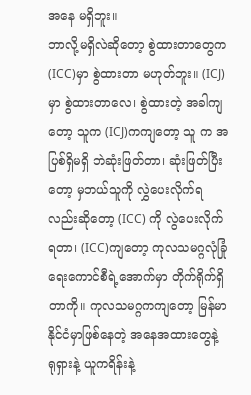အနေ မရှိဘူး။
ဘာလို့မရှိလဲဆိုတော့ စွဲထားတာတွေက (ICC)မှာ စွဲထားတာ မဟုတ်ဘူး။ (ICJ)မှာ စွဲထားတာလေ၊ စွဲထားတဲ့ အခါကျတော့ သူက (ICJ)ကကျတော့ သူ က အပြစ်ရှိမရှိ ဘဲဆုံးဖြတ်တာ၊ ဆုံးဖြတ်ပြီးတော့ မှဘယ်သူကို လွှဲပေးလိုက်ရလည်းဆိုတော့ (ICC) ကို လွဲပေးလိုက်ရတာ၊ (ICC)ကျတော့ ကုလသမဂ္ဂလုံခြုံရေးကောင်စီရဲ့အောက်မှာ တိုက်ရိုက်ရှိ တာကို။ ကုလသမဂ္ဂကကျတော့ မြန်မာ နိုင်ငံမှာဖြစ်နေတဲ့ အနေအထားတွေနဲ့ ရုရှားနဲ့ ယူကရိန်းနဲ့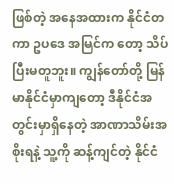ဖြစ်တဲ့ အနေအထားက နိုင်ငံတ ကာ ဥပဒေ အမြင်က တော့ သိပ်ပြီးမတူဘူး။ ကျွန်တော်တို့ မြန်မာနိုင်ငံမှာကျတော့ ဒီနိုင်ငံအတွင်းမှာရှိနေတဲ့ အာဏာသိမ်းအစိုးရနဲ့ သူ့ကို ဆန့်ကျင်တဲ့ နိုင်ငံ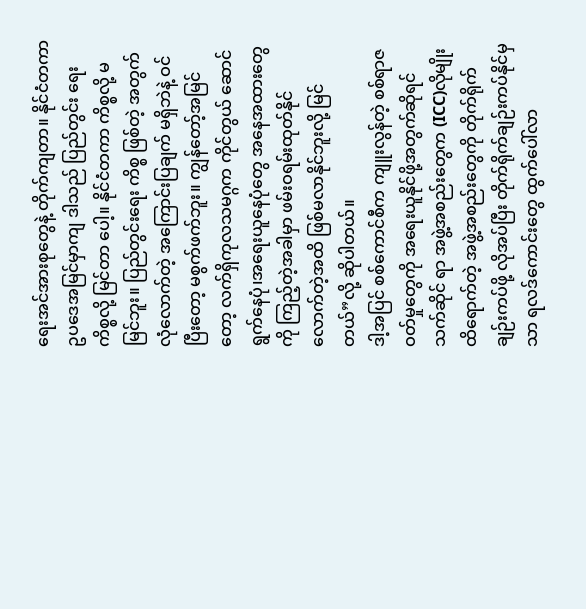ရေးအင်အားစုတွေနဲ့ တိုက်ကျတာ။ နိုင်ငံတကာ ဥပဒေအမြင်မှာကျ ဒါသည် ပြည်တွင်း ရေးကိစ္စလို့ မြင်တာ ပေါ့။ နိုင်ငံတကာ ကိစ္စလို့ မမြင်ဘူး။ ပြည်တွင်းရေး ကိစ္စ ဖြစ်တဲ့ အတွက် လုံလောက်တဲ့ အကြောင်းပြချက် မရှိဘဲနဲ့ ဝင်ပြီးတော့ မစွက်ဖက်ဘူး။ ကျွန်တော့်အမြင်တော့ လက်ရှိကုလသမဂ္ဂက ကိုင်တွယ် ဆောင် ရွက်နေပုံ၊အရေးယူနေပုံတွေ အနေအထားတွေကို ကြည့်တဲ့အခါမှာ ဖမ်းဝရမ်းထုတ်နိုင်လောက်တဲ့အထိ ဖြစ်မလာနိုင်ဘူးလို့ မြင်တယ်”လို့ ဆိုပါတယ်။
ဒါ့အပြင် စစ်ကောင်စီက ကျူးလွန်တဲ့ စစ်ရာဇဝတ်မှုတွေကို အရေးယူနိုင်ဖို့အတွက်ဆိုရင် သက်ဆိုင် ရာ အဖွဲ့အစည်းတွေက (ICC)လိုမျိုး ထိရောက်တဲ့ အဖွဲ့အစည်းတွေကို တိုက်ရိုက်ချဉ်းကပ်ဖို့ လိုအပ်ပြီး တိုက်ရိုက်ချဉ်းကပ်နိုင်မှသာ ရလဒ်ကောင်းတွေ ထွက်ပေါ်လာ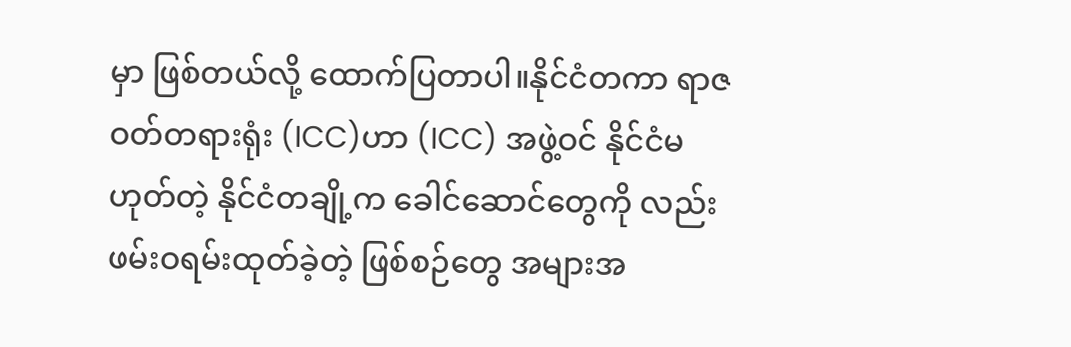မှာ ဖြစ်တယ်လို့ ထောက်ပြတာပါ။နိုင်ငံတကာ ရာဇဝတ်တရားရုံး (ICC)ဟာ (ICC) အဖွဲ့ဝင် နိုင်ငံမဟုတ်တဲ့ နိုင်ငံတချို့က ခေါင်ဆောင်တွေကို လည်း ဖမ်းဝရမ်းထုတ်ခဲ့တဲ့ ဖြစ်စဉ်တွေ အများအ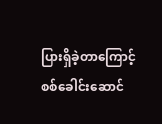ပြားရှိခဲ့တာကြောင့် စစ်ခေါင်းဆောင်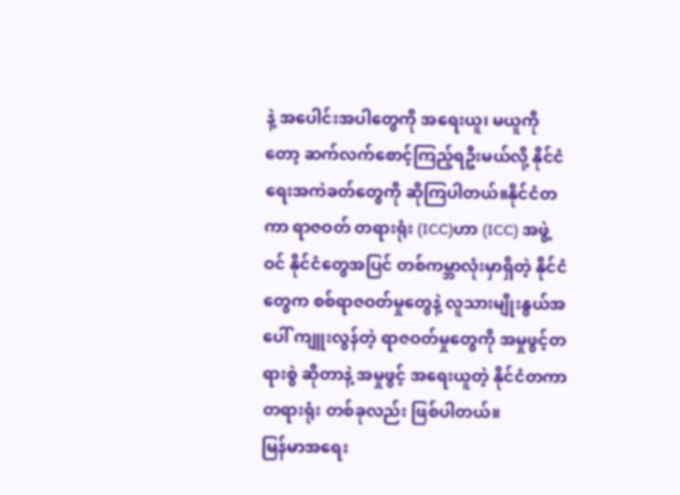နဲ့ အပေါင်းအပါတွေကို အရေးယူ၊ မယူကိုတော့ ဆက်လက်စောင့်ကြည့်ရဦးမယ်လို့ နိုင်ငံရေးအကဲခတ်တွေကို ဆိုကြပါတယ်။နိုင်ငံတကာ ရာဇဝတ် တရားရုံး (ICC)ဟာ (ICC) အဖွဲ့ဝင် နိုင်ငံတွေအပြင် တစ်ကမ္ဘာလုံးမှာရှိတဲ့ နိုင်ငံတွေက စစ်ရာဇဝတ်မှုတွေနဲ့ လူသားမျိုးနွယ်အပေါ် ကျူးလွန်တဲ့ ရာဇဝတ်မှုတွေကို အမှုဖွင့်တရားစွဲ ဆိုတာနဲ့ အမှုဖွင့် အရေးယူတဲ့ နိုင်ငံတကာတရားရုံး တစ်ခုလည်း ဖြစ်ပါတယ်။
မြန်မာအရေး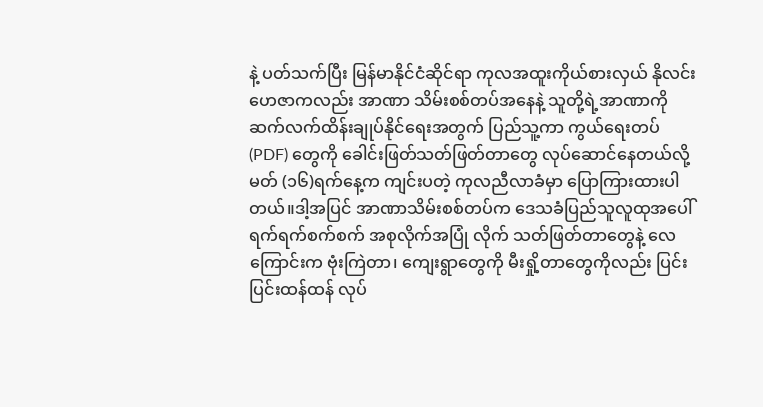နဲ့ ပတ်သက်ပြီး မြန်မာနိုင်ငံဆိုင်ရာ ကုလအထူးကိုယ်စားလှယ် နိုလင်းဟေဇာကလည်း အာဏာ သိမ်းစစ်တပ်အနေနဲ့ သူတို့ရဲ့အာဏာကို ဆက်လက်ထိန်းချုပ်နိုင်ရေးအတွက် ပြည်သူ့ကာ ကွယ်ရေးတပ် (PDF) တွေကို ခေါင်းဖြတ်သတ်ဖြတ်တာတွေ လုပ်ဆောင်နေတယ်လို့ မတ် (၁၆)ရက်နေ့က ကျင်းပတဲ့ ကုလညီလာခံမှာ ပြောကြားထားပါတယ်။ဒါ့အပြင် အာဏာသိမ်းစစ်တပ်က ဒေသခံပြည်သူလူထုအပေါ် ရက်ရက်စက်စက် အစုလိုက်အပြုံ လိုက် သတ်ဖြတ်တာတွေနဲ့ လေကြောင်းက ဗုံးကြဲတာ၊ ကျေးရွာတွေကို မီးရှို့တာတွေကိုလည်း ပြင်း ပြင်းထန်ထန် လုပ်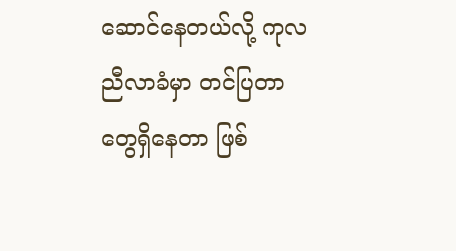ဆောင်နေတယ်လို့ ကုလညီလာခံမှာ တင်ပြတာတွေရှိနေတာ ဖြစ်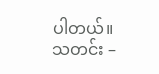ပါတယ်။
သတင်း –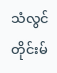သံလွင်တိုင်းမ်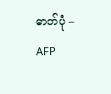ဓာတ်ပုံ – AFP